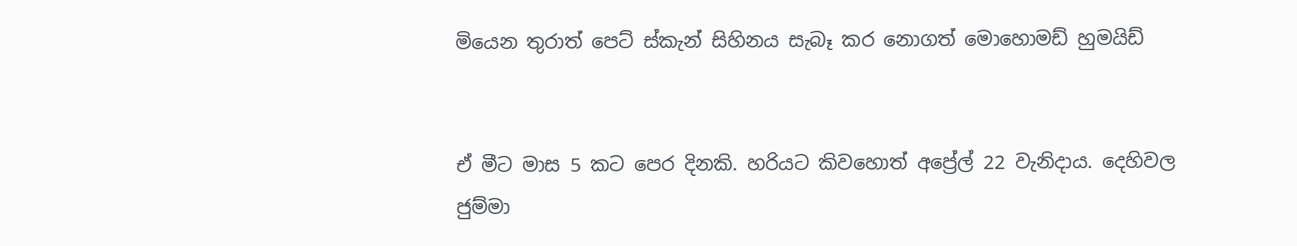මියෙන තුරාත් පෙට් ස්කැන් සිහිනය සැබෑ කර නොගත් මොහොමඩ් හුමයිඩ්


ඒ මීට මාස 5 කට පෙර දිනකි. හරියට කිවහොත් අප්‍රේල් 22 වැනිදාය. දෙහිවල ජුම්මා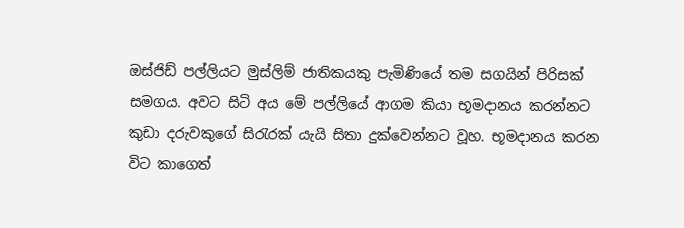ඔස්ජිඩ් පල්ලියට මුස්ලිම් ජාතිකයකු පැමිණියේ තම සගයින් පිරිසක් සමගය. අවට සිටි අය මේ පල්ලියේ ආගම කියා භූමදානය කරන්නට කුඩා දරුවකුගේ සිරැරක් යැයි සිතා දුක්වෙන්නට වූහ. භූමදානය කරන විට කාගෙත්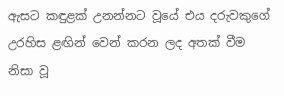ඇසට කඳුළක් උනන්නට වූයේ එය දරුවකුගේ උරහිස ළඟින් වෙන් කරන ලද අතක් වීම නිසා වූ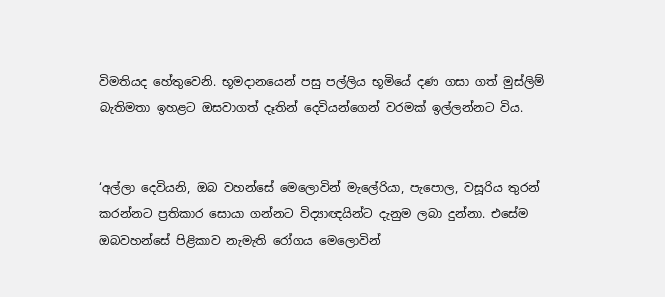විමතියද හේතුවෙනි. භූමදානයෙන් පසු පල්ලිය භූමියේ දණ ගසා ගත් මුස්ලිම් බැතිමතා ඉහළට ඔසවාගත් දෑතින් දෙවියන්ගෙන් වරමක් ඉල්ලන්නට විය.


‘අල්ලා දෙවියනි, ඔබ වහන්සේ මෙලොවින් මැලේරියා, පැපොල, වසූරිය තුරන් කරන්නට ප්‍රතිකාර සොයා ගන්නට විද්‍යාඥයින්ට දැනුම ලබා දුන්නා. එසේම ඔබවහන්සේ පිළිකාව නැමැති රෝගය මෙලොවින්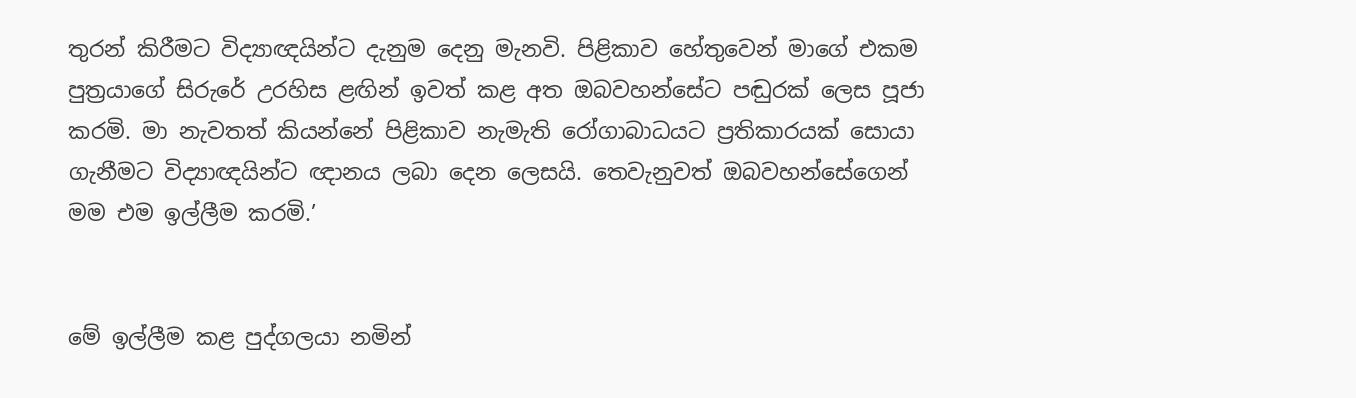තුරන් කිරීමට විද්‍යාඥයින්ට දැනුම දෙනු මැනවි. පිළිකාව හේතුවෙන් මාගේ එකම පුත්‍රයාගේ සිරුරේ උරහිස ළඟින් ඉවත් කළ අත ඔබවහන්සේට පඬුරක් ලෙස පූජා කරමි. මා නැවතත් කියන්නේ පිළිකාව නැමැති රෝගාබාධයට ප්‍රතිකාරයක් සොයා ගැනීමට විද්‍යාඥයින්ට ඥානය ලබා දෙන ලෙසයි. තෙවැනුවත් ඔබවහන්සේගෙන් මම එම ඉල්ලීම කරමි.’


මේ ඉල්ලීම කළ පුද්ගලයා නමින්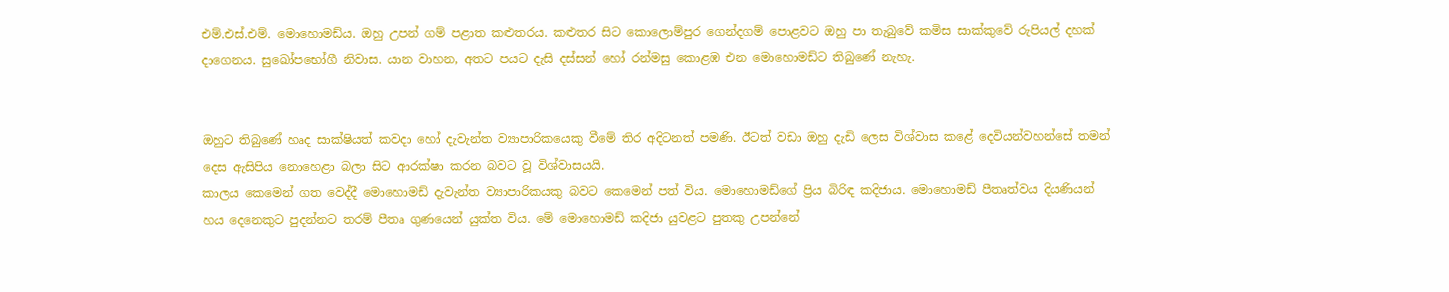එම්.එස්.එම්. මොහොමඩ්ය. ඔහු උපන් ගම් පළාත කළුතරය. කළුතර සිට කොලොම්පුර ගෙන්දගම් පොළවට ඔහු පා තැබුවේ කමිස සාක්කුවේ රුපියල් දහක් දාගෙනය. සුඛෝපභෝගී නිවාස. යාන වාහන, අතට පයට දැසි දස්සන් හෝ රන්මසු කොළඹ එන මොහොමඩ්ට තිබුණේ නැහැ.


ඔහුට තිබුණේ හෘද සාක්ෂියත් කවදා හෝ දැවැන්ත ව්‍යාපාරිකයෙකු වීමේ තිර අදිටනත් පමණි. ඊටත් වඩා ඔහු දැඩි ලෙස විශ්වාස කළේ දෙවියන්වහන්සේ තමන් දෙස ඇසිපිය නොහෙළා බලා සිට ආරක්ෂා කරන බවට වූ විශ්වාසයයි.
කාලය කෙමෙන් ගත වෙද්දී මොහොමඩ් දැවැන්ත ව්‍යාපාරිකයකු බවට කෙමෙන් පත් විය. මොහොමඩ්ගේ ප්‍රිය බිරිඳ කදිජාය. මොහොමඩ් පීතෘත්වය දියණියන් හය දෙනෙකුට පුදන්නට තරම් පීතෘ ගුණයෙන් යුක්ත විය. මේ මොහොමඩ් කදිජා යුවළට පුතකු උපන්නේ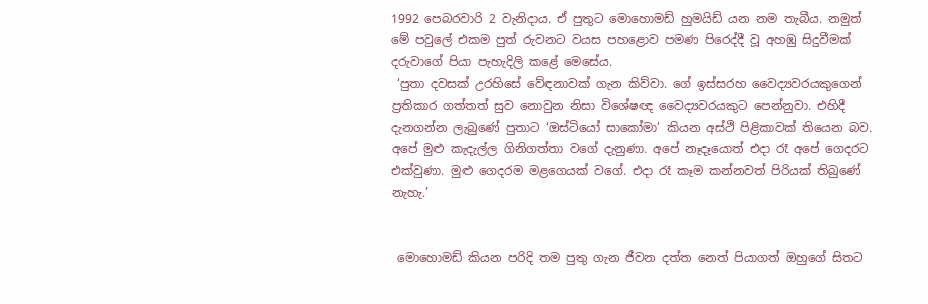1992 පෙබරවාරි 2 වැනිදාය. ඒ පුතුට මොහොමඩ් හුමයිඩ් යන නම තැබීය. නමුත් මේ පවුලේ එකම පුත් රුවනට වයස පහළොව පමණ පිරෙද්දී වූ අහඹු සිදුවීමක් දරුවාගේ පියා පැහැදිලි කළේ මෙසේය.
 ‘පුතා දවසක් උරහිසේ වේඳනාවක් ගැන කිව්වා. ගේ ඉස්සරහ වෛද්‍යවරයකුගෙන් ප්‍රතිකාර ගත්තත් සුව නොවුන නිසා විශේෂඥ වෛද්‍යවරයකුට පෙන්නුවා. එහිදී දැනගන්න ලැබුණේ පුතාට ‘ඔස්ටියෝ සාකෝමා’ කියන අස්ථි පිළිකාවක් තියෙන බව. අපේ මුළු කැදැල්ල ගිනිගත්තා වගේ දැනුණා. අපේ නෑදෑයොත් එදා රෑ අපේ ගෙදරට එක්වුණා. මුළු ගෙදරම මළගෙයක් වගේ. එදා රෑ කෑම කන්නවත් පිරියක් තිබුණේ නැහැ.’


 මොහොමඩ් කියන පරිදි තම පුතු ගැන ජීවන දත්ත නෙත් පියාගත් ඔහුගේ සිතට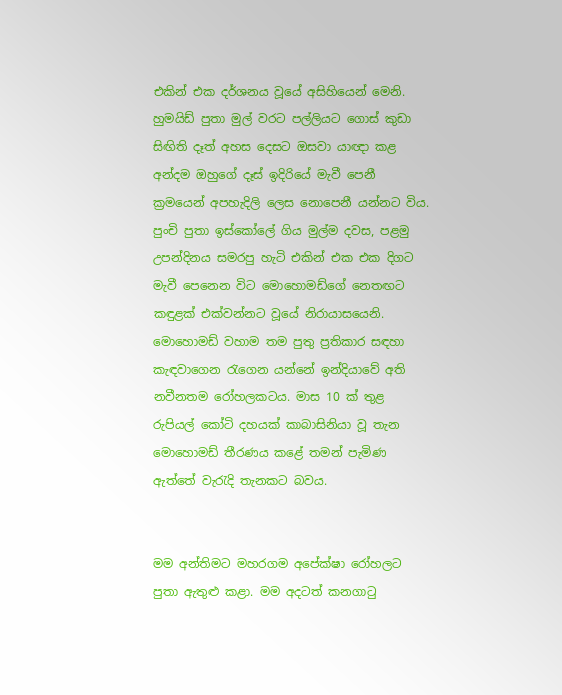එකින් එක දර්ශනය වූයේ අසිහියෙන් මෙනි. හුමයිඩ් පුතා මුල් වරට පල්ලියට ගොස් කුඩා සිඟිති දෑත් අහස දෙසට ඔසවා යාඥා කළ අන්දම ඔහුගේ දෑස් ඉදිරියේ මැවී පෙනී ක්‍රමයෙන් අපහැදිලි ලෙස නොපෙනී යන්නට විය. පුංචි පුතා ඉස්කෝලේ ගිය මුල්ම දවස, පළමු උපන්දිනය සමරපු හැටි එකින් එක එක දිගට මැවී පෙනෙන විට මොහොමඩ්ගේ නෙතඟට කඳුළක් එක්වන්නට වූයේ නිරායාසයෙනි. මොහොමඩ් වහාම තම පුතු ප්‍රතිකාර සඳහා කැඳවාගෙන රැගෙන යන්නේ ඉන්දියාවේ අති නවීනතම රෝහලකටය. මාස 10 ක් තුළ රුපියල් කෝටි දහයක් කාබාසිනියා වූ තැන මොහොමඩ් තීරණය කළේ තමන් පැමිණ ඇත්තේ වැරැදි තැනකට බවය.


මම අන්තිමට මහරගම අපේක්ෂා රෝහලට පුතා ඇතුළු කළා. මම අදටත් කනගාටු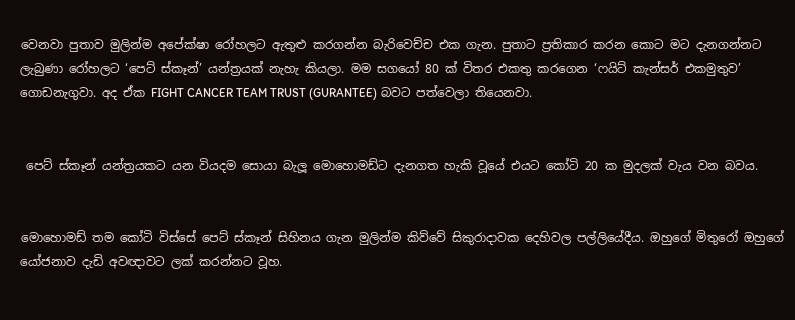වෙනවා පුතාව මුලින්ම අපේක්ෂා රෝහලට ඇතුළු කරගන්න බැරිවෙච්ච එක ගැන. පුතාට ප්‍රතිකාර කරන කොට මට දැනගන්නට ලැබුණා රෝහලට ‘පෙට් ස්කෑන්’ යන්ත්‍රයක් නැහැ කියලා. මම සගයෝ 80 ක් විතර එකතු කරගෙන ‘ෆයිට් කැන්සර් එකමුතුව’ ගොඩනැගුවා. අද ඒක FIGHT CANCER TEAM TRUST (GURANTEE) බවට පත්වෙලා තියෙනවා.


 පෙට් ස්කෑන් යන්ත්‍රයකට යන වියදම සොයා බැලූ මොහොමඩ්ට දැනගත හැකි වූයේ එයට කෝටි 20 ක මුදලක් වැය වන බවය.


මොහොමඩ් තම කෝටි විස්සේ පෙට් ස්කෑන් සිහිනය ගැන මුලින්ම කිව්වේ සිකුරාදාවක දෙහිවල පල්ලියේදීය. ඔහුගේ මිතුරෝ ඔහුගේ යෝජනාව දැඩි අවඥාවට ලක් කරන්නට වූහ.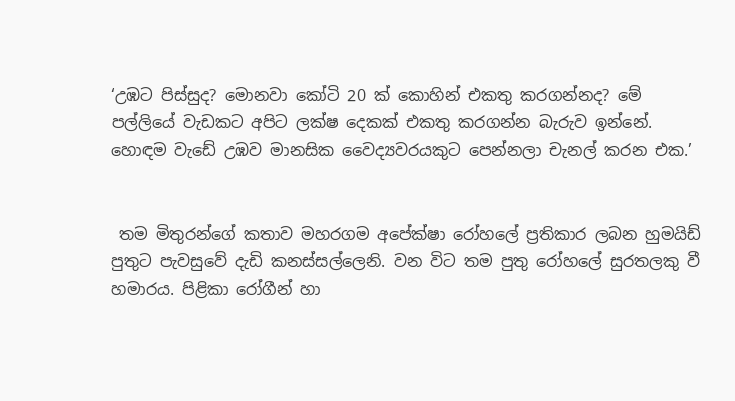‘උඹට පිස්සුද? මොනවා කෝටි 20 ක් කොහින් එකතු කරගන්නද? මේ පල්ලියේ වැඩකට අපිට ලක්ෂ දෙකක් එකතු කරගන්න බැරුව ඉන්නේ. හොඳම වැඩේ උඹව මානසික වෛද්‍යවරයකුට පෙන්නලා චැනල් කරන එක.’


 තම මිතුරන්ගේ කතාව මහරගම අපේක්ෂා රෝහලේ ප්‍රතිකාර ලබන හුමයිඩ් පුතුට පැවසුවේ දැඩි කනස්සල්ලෙනි. වන විට තම පුතු රෝහලේ සුරතලකු වී හමාරය. පිළිකා රෝගීන් හා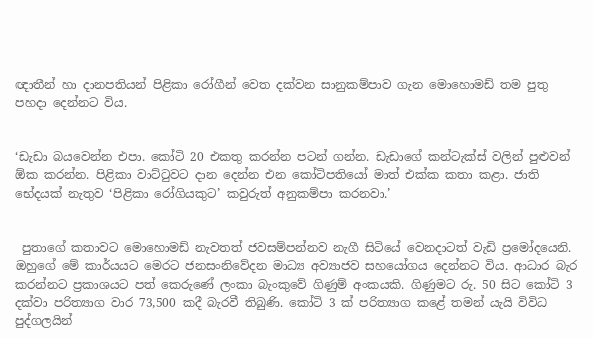ඥාතීන් හා දානපතියන් පිළිකා රෝගීන් වෙත දක්වන සානුකම්පාව ගැන මොහොමඩ් තම පුතු පහදා දෙන්නට විය.


‘ඩැඩා බයවෙන්න එපා. කෝටි 20 එකතු කරන්න පටන් ගන්න. ඩැඩාගේ කන්ටැක්ස් වලින් පුළුවන් ඕක කරන්න. පිළිකා වාට්ටුවට දාන දෙන්න එන කෝටිපතියෝ මාත් එක්ක කතා කළා. ජාති භේදයක් නැතුව ‘පිළිකා රෝගියකුට’ කවුරුත් අනුකම්පා කරනවා.’


 පුතාගේ කතාවට මොහොමඩ් නැවතත් ජවසම්පන්නව නැගී සිටියේ වෙනදාටත් වැඩි ප්‍රමෝදයෙනි. ඔහුගේ මේ කාර්යයට මෙරට ජනසංනිවේදන මාධ්‍ය අව්‍යාජව සහයෝගය දෙන්නට විය. ආධාර බැර කරන්නට ප්‍රකාශයට පත් කෙරුණේ ලංකා බැංකුවේ ගිණුම් අංකයකි. ගිණුමට රු. 50 සිට කෝටි 3 දක්වා පරිත්‍යාග වාර 73,500 කදී බැරවී තිබුණි. කෝටි 3 ක් පරිත්‍යාග කළේ තමන් යැයි විවිධ පුද්ගලයින්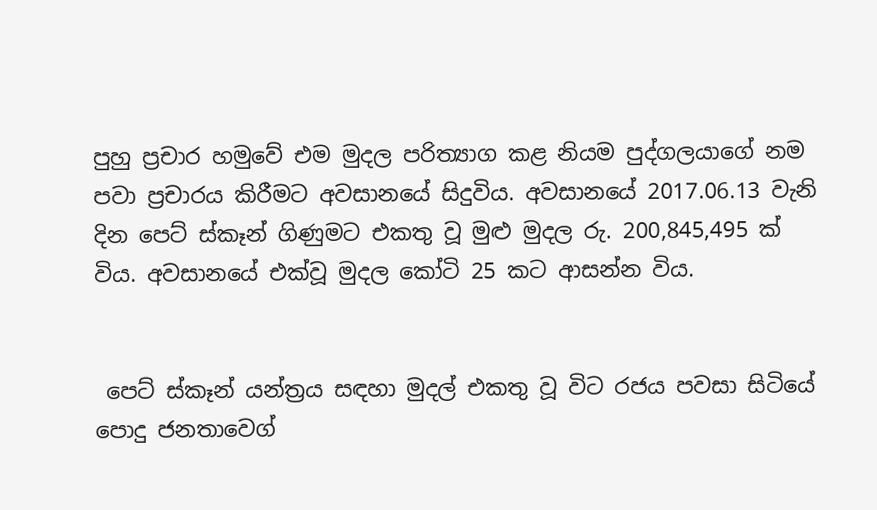පුහු ප්‍රචාර හමුවේ එම මුදල පරිත්‍යාග කළ නියම පුද්ගලයාගේ නම පවා ප්‍රචාරය කිරීමට අවසානයේ සිදුවිය. අවසානයේ 2017.06.13 වැනි දින පෙට් ස්කෑන් ගිණුමට එකතු වූ මුළු මුදල රු. 200,845,495 ක් විය. අවසානයේ එක්වූ මුදල කෝටි 25 කට ආසන්න විය.


 පෙට් ස්කෑන් යන්ත්‍රය සඳහා මුදල් එකතු වූ විට රජය පවසා සිටියේ පොදු ජනතාවෙග්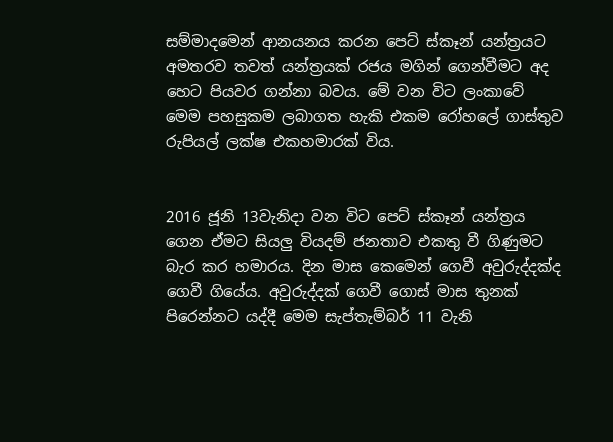සම්මාදමෙන් ආනයනය කරන පෙට් ස්කෑන් යන්ත්‍රයට අමතරව තවත් යන්ත්‍රයක් රජය මගින් ගෙන්වීමට අද හෙට පියවර ගන්නා බවය. මේ වන විට ලංකාවේ මෙම පහසුකම ලබාගත හැකි එකම රෝහලේ ගාස්තුව රුපියල් ලක්ෂ එකහමාරක් විය.


2016 ජූනි 13වැනිදා වන විට පෙට් ස්කෑන් යන්ත්‍රය ගෙන ඒමට සියලු වියදම් ජනතාව එකතු වී ගිණුමට බැර කර හමාරය. දින මාස කෙමෙන් ගෙවී අවුරුද්දක්ද ගෙවී ගියේය. අවුරුද්දක් ගෙවී ගොස් මාස තුනක් පිරෙන්නට යද්දී මෙම සැප්තැම්බර් 11 වැනි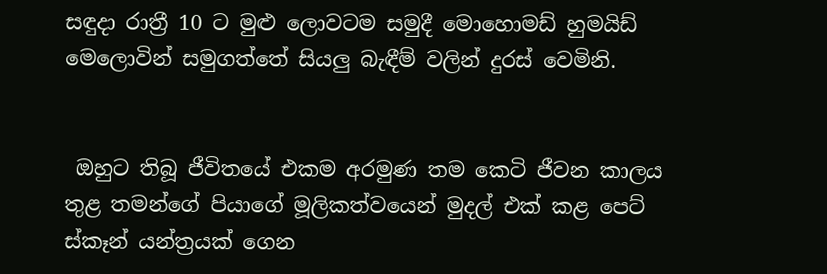සඳුදා රාත්‍රී 10 ට මුළු ලොවටම සමුදී මොහොමඩ් හුමයිඩ් මෙලොවින් සමුගත්තේ සියලු බැඳීම් වලින් දුරස් වෙමිනි.


 ඔහුට තිබූ ජීවිතයේ එකම අරමුණ තම කෙටි ජීවන කාලය තුළ තමන්ගේ පියාගේ මූලිකත්වයෙන් මුදල් එක් කළ පෙට් ස්කෑන් යන්ත්‍රයක් ගෙන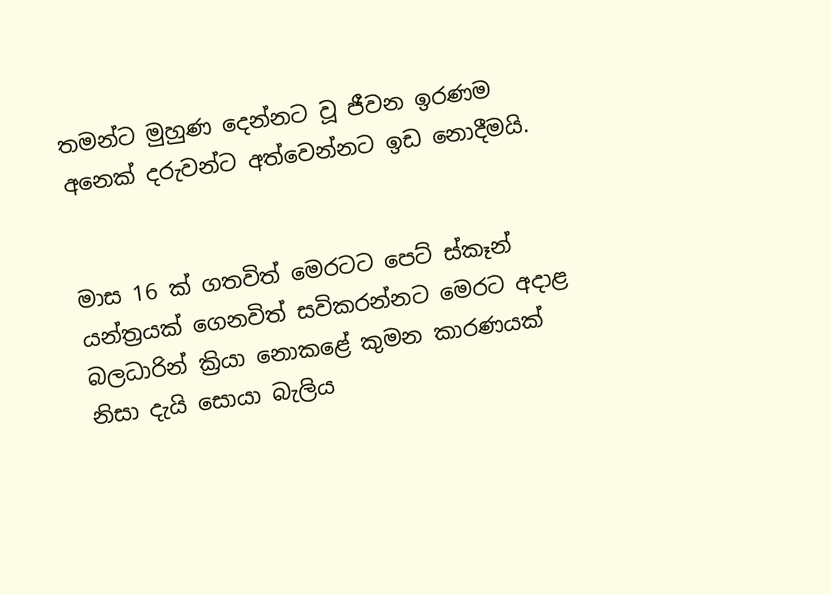තමන්ට මුහුණ දෙන්නට වූ ජීවන ඉරණම අනෙක් දරුවන්ට අත්වෙන්නට ඉඩ නොදීමයි.


මාස 16 ක් ගතවිත් මෙරටට පෙට් ස්කෑන් යන්ත්‍රයක් ගෙනවිත් සවිකරන්නට මෙරට අදාළ බලධාරින් ක්‍රියා නොකළේ කුමන කාරණයක් නිසා දැයි සොයා බැලිය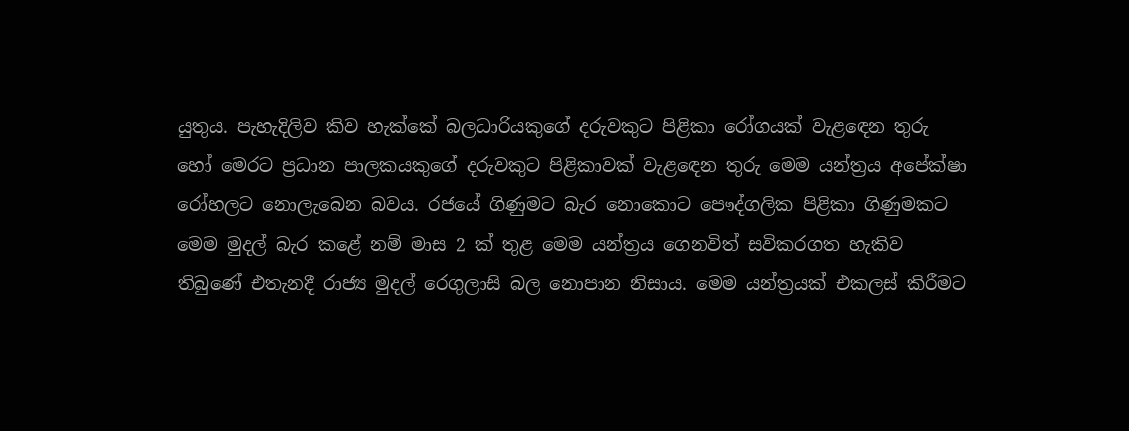යුතුය. පැහැදිලිව කිව හැක්කේ බලධාරියකුගේ දරුවකුට පිළිකා රෝගයක් වැළඳෙන තුරු හෝ මෙරට ප්‍රධාන පාලකයකුගේ දරුවකුට පිළිකාවක් වැළඳෙන තුරු මෙම යන්ත්‍රය අපේක්ෂා රෝහලට නොලැබෙන බවය. රජයේ ගිණුමට බැර නොකොට පෞද්ගලික පිළිකා ගිණුමකට මෙම මුදල් බැර කළේ නම් මාස 2 ක් තුළ මෙම යන්ත්‍රය ගෙනවිත් සවිකරගත හැකිව තිබුණේ එතැනදී රාජ්‍ය මුදල් රෙගුලාසි බල නොපාන නිසාය. මෙම යන්ත්‍රයක් එකලස් කිරීමට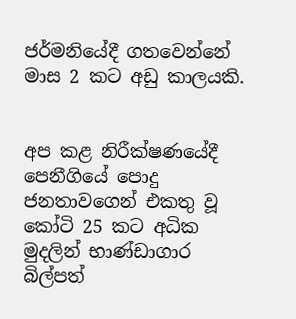ජර්මනියේදී ගතවෙන්නේ මාස 2 කට අඩු කාලයකි.


අප කළ නිරීක්ෂණයේදී පෙනීගියේ පොදු ජනතාවගෙන් එකතු වූ කෝටි 25 කට අධික මුදලින් භාණ්ඩාගාර බිල්පත්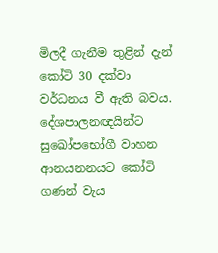මිලදී ගැනීම තුළින් දැන් කෝටි 30 දක්වා වර්ධනය වී ඇති බවය. දේශපාලනඥයින්ට සුඛෝපභෝගී වාහන ආනයනනයට කෝටි ගණන් වැය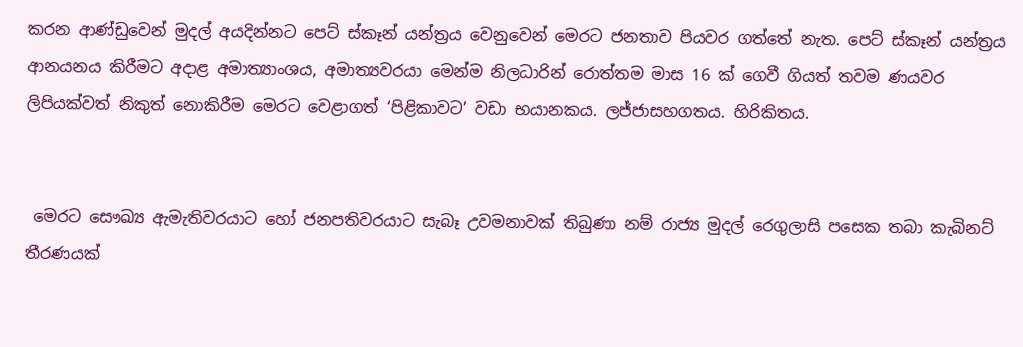කරන ආණ්ඩුවෙන් මුදල් අයදින්නට පෙට් ස්කෑන් යන්ත්‍රය වෙනුවෙන් මෙරට ජනතාව පියවර ගත්තේ නැත. පෙට් ස්කෑන් යන්ත්‍රය ආනයනය කිරීමට අදාළ අමාත්‍යාංශය, අමාත්‍යවරයා මෙන්ම නිලධාරින් රොත්තම මාස 16 ක් ගෙවී ගියත් තවම ණයවර ලිපියක්වත් නිකුත් නොකිරීම මෙරට වෙළාගත් ‘පිළිකාවට’ වඩා භයානකය. ලජ්ජාසහගතය. හිරිකිතය.


 මෙරට සෞඛ්‍ය ඇමැතිවරයාට හෝ ජනපතිවරයාට සැබෑ උවමනාවක් තිබුණා නම් රාජ්‍ය මුදල් රෙගුලාසි පසෙක තබා කැබිනට් තීරණයක්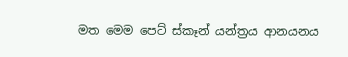මත මෙම පෙට් ස්කෑන් යන්ත්‍රය ආනයනය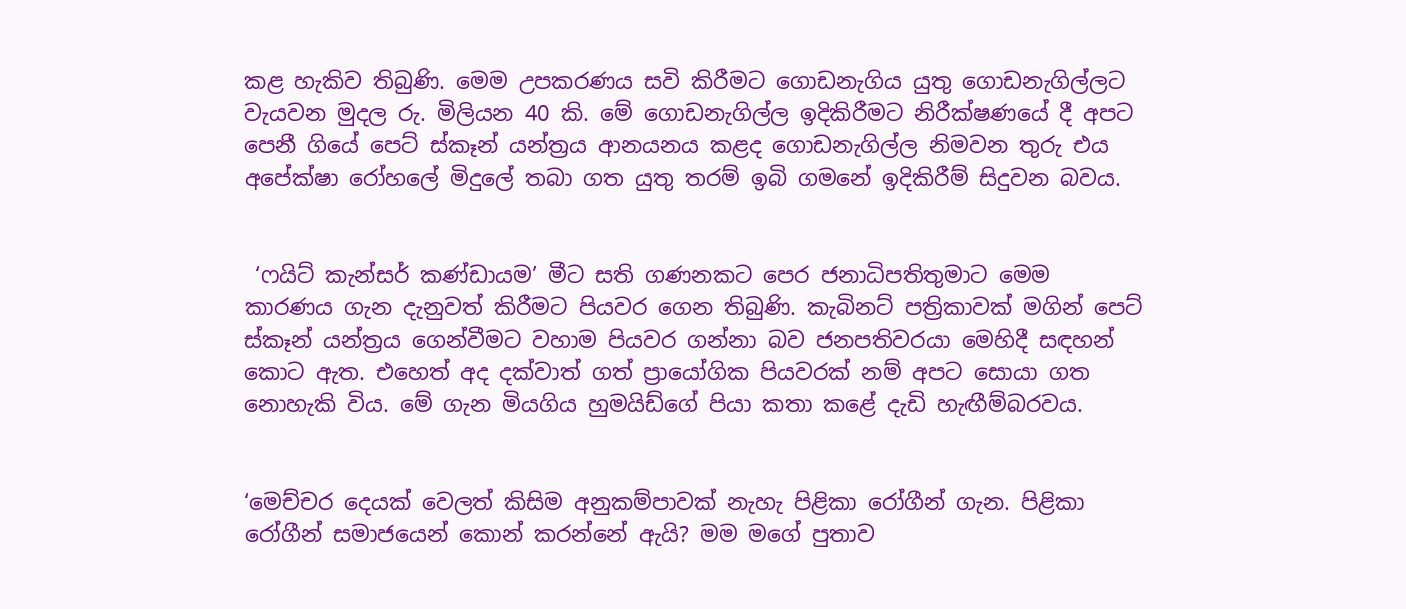කළ හැකිව තිබුණි. මෙම උපකරණය සවි කිරීමට ගොඩනැගිය යුතු ගොඩනැගිල්ලට වැයවන මුදල රු. මිලියන 40 කි. මේ ගොඩනැගිල්ල ඉදිකිරීමට නිරීක්ෂණයේ දී අපට පෙනී ගියේ පෙට් ස්කෑන් යන්ත්‍රය ආනයනය කළද ගොඩනැගිල්ල නිමවන තුරු එය අපේක්ෂා රෝහලේ මිදුලේ තබා ගත යුතු තරම් ඉබි ගමනේ ඉදිකිරීම් සිදුවන බවය.


 ‘ෆයිට් කැන්සර් කණ්ඩායම’ මීට සති ගණනකට පෙර ජනාධිපතිතුමාට මෙම කාරණය ගැන දැනුවත් කිරීමට පියවර ගෙන තිබුණි. කැබිනට් පත්‍රිකාවක් මගින් පෙට් ස්කෑන් යන්ත්‍රය ගෙන්වීමට වහාම පියවර ගන්නා බව ජනපතිවරයා මෙහිදී සඳහන් කොට ඇත. එහෙත් අද දක්වාත් ගත් ප්‍රායෝගික පියවරක් නම් අපට සොයා ගත නොහැකි විය. මේ ගැන මියගිය හුමයිඩ්ගේ පියා කතා කළේ දැඩි හැඟීම්බරවය.


‘මෙච්චර දෙයක් වෙලත් කිසිම අනුකම්පාවක් නැහැ පිළිකා රෝගීන් ගැන. පිළිකා රෝගීන් සමාජයෙන් කොන් කරන්නේ ඇයි? මම මගේ පුතාව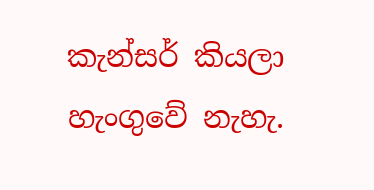කැන්සර් කියලා හැංගුවේ නැහැ.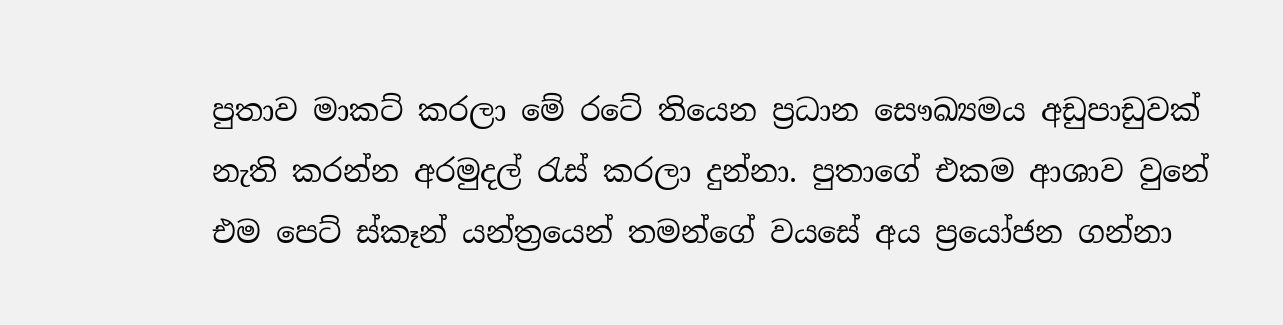පුතාව මාකට් කරලා මේ රටේ තියෙන ප්‍රධාන සෞඛ්‍යමය අඩුපාඩුවක් නැති කරන්න අරමුදල් රැස් කරලා දුන්නා. පුතාගේ එකම ආශාව වුනේ එම පෙට් ස්කෑන් යන්ත්‍රයෙන් තමන්ගේ වයසේ අය ප්‍රයෝජන ගන්නා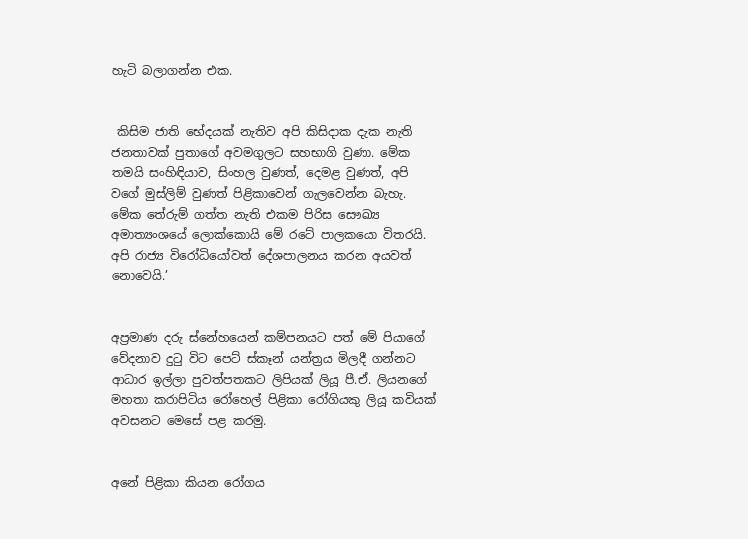හැටි බලාගන්න එක.


 කිසිම ජාති භේදයක් නැතිව අපි කිසිදාක දැක නැති ජනතාවක් පුතාගේ අවමගුලට සහභාගි වුණා. මේක තමයි සංහිඳියාව, සිංහල වුණත්, දෙමළ වුණත්, අපි වගේ මුස්ලිම් වුණත් පිළිකාවෙන් ගැලවෙන්න බැහැ. මේක තේරුම් ගත්ත නැති එකම පිරිස සෞඛ්‍ය අමාත්‍යංශයේ ලොක්කොයි මේ රටේ පාලකයො විතරයි. අපි රාජ්‍ය විරෝධියෝවත් දේශපාලනය කරන අයවත් නොවෙයි.’


අප්‍රමාණ දරු ස්නේහයෙන් කම්පනයට පත් මේ පියාගේ වේදනාව දුටු විට පෙට් ස්කෑන් යන්ත්‍රය මිලදී ගන්නට ආධාර ඉල්ලා පුවත්පතකට ලිපියක් ලියූ පී.ඒ. ලියනගේ මහතා කරාපිටිය රෝහෙල් පිළිකා රෝගියකු ලියූ කවියක් අවසනට මෙසේ පළ කරමු.


අනේ පිළිකා කියන රෝගය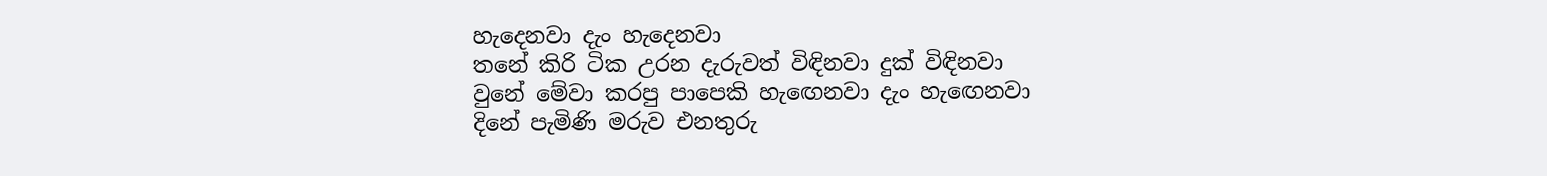හැදෙනවා දැං හැදෙනවා
තනේ කිරි ටික උරන දැරුවත් විඳිනවා දුක් විඳිනවා
වුනේ මේවා කරපු පාපෙකි හැඟෙනවා දැං හැඟෙනවා
දිනේ පැමිණි මරුව එනතුරු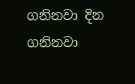ගනිනවා දින ගනිනවා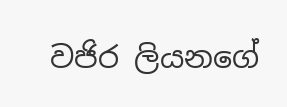වජිර ලියනගේ